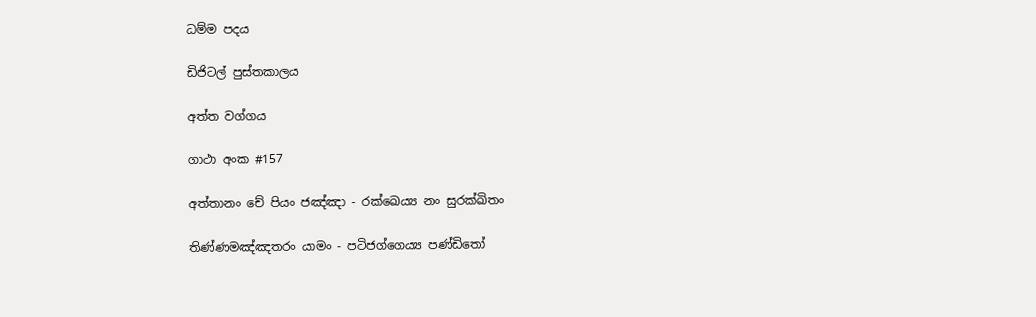ධම්ම පදය

ඩිජිටල් පුස්තකාලය

අත්ත වග්ගය

ගාථා අංක #157

අත්තානං චේ පියං ජඤ්ඤා - රක්ඛෙය්‍ය නං සුරක්ඛිතං

තිණ්ණමඤ්ඤතරං යාමං - පටිජග්ගෙය්‍ය පණ්ඩිතෝ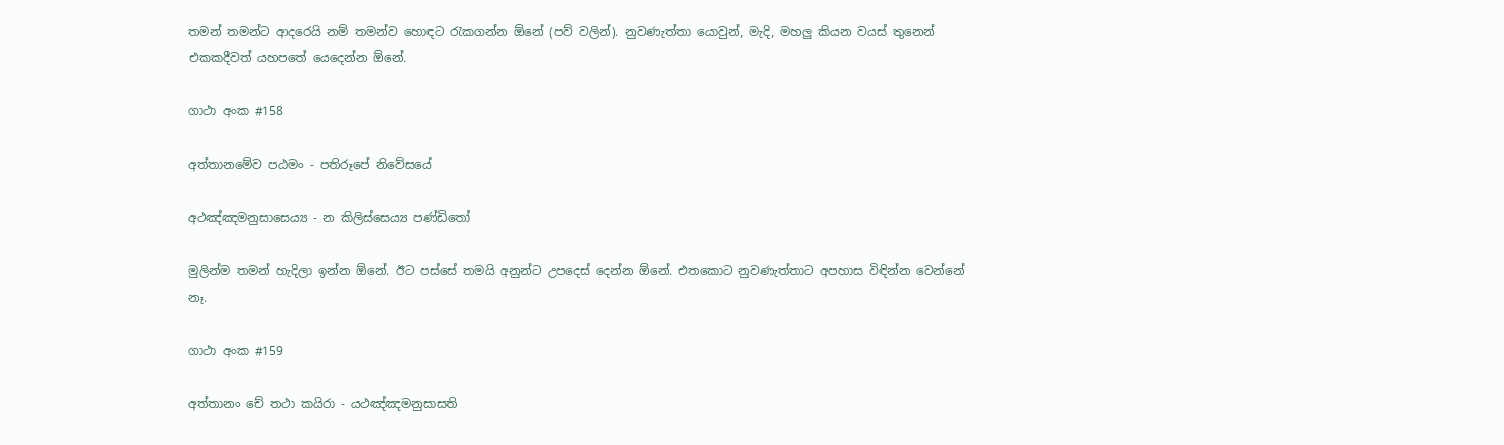තමන් තමන්ට ආදරෙයි නම් තමන්ව හොඳට රැකගන්න ඕනේ (පව් වලින්). නුවණැත්තා යොවුන්, මැදි, මහලු කියන වයස් තුනෙන් එකකදීවත් යහපතේ යෙදෙන්න ඕනේ.

ගාථා අංක #158

අත්තානමේව පඨමං - පතිරූපේ නිවේසයේ

අථඤ්ඤමනුසාසෙය්‍ය - න කිලිස්සෙය්‍ය පණ්ඩිතෝ

මුලින්ම තමන් හැදිලා ඉන්න ඕනේ. ඊට පස්සේ තමයි අනුන්ට උපදෙස් දෙන්න ඕනේ. එතකොට නුවණැත්තාට අපහාස විඳින්න වෙන්නේ නෑ.

ගාථා අංක #159

අත්තානං චේ තථා කයිරා - යථඤ්ඤමනුසාසති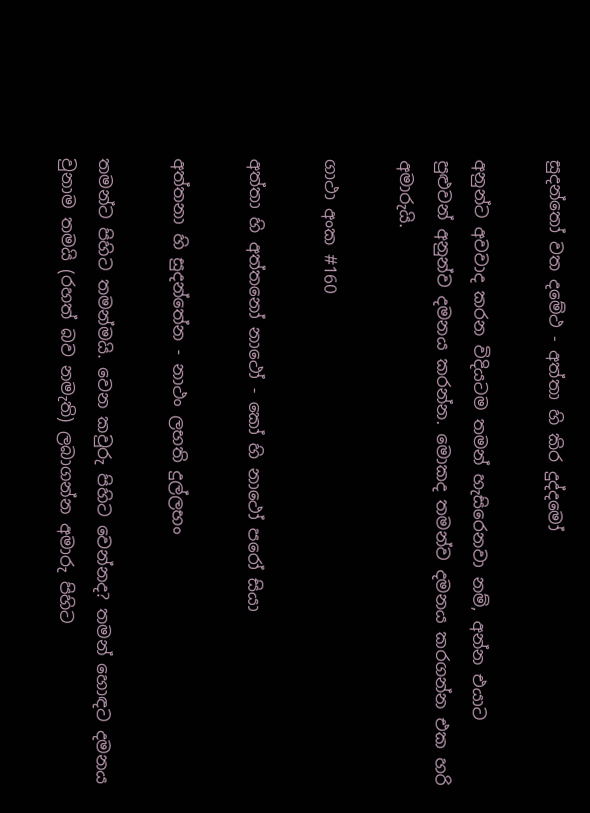සුදන්තෝ වත දමේථ - අත්තා හි කිර දුද්දමෝ

අනුන්ට අවවාද කරන විදියටම තමන් හැසිරෙනවා නම්, අන්න එයාට පුළුවන් අනුන්ව දමනය කරන්න. මොකද තමන්ව දමනය කරගන්න එක හරි අමාරුයි.

ගාථා අංක #160

අත්තා හි අත්තනෝ නාථෝ - කෝ හි නාථෝ පරෝ සියා

අත්තනා හි සුදන්තේන - නාථං ලභති දුල්ලභං

තමන්ට පිහිට තමන්මයි. වෙන කවුරු පිහිට වෙන්නද? තමන් හොඳට දමනය වුනාම තමයි (රහත් බව නමැති) ලබාගන්න අමාරු පිහිට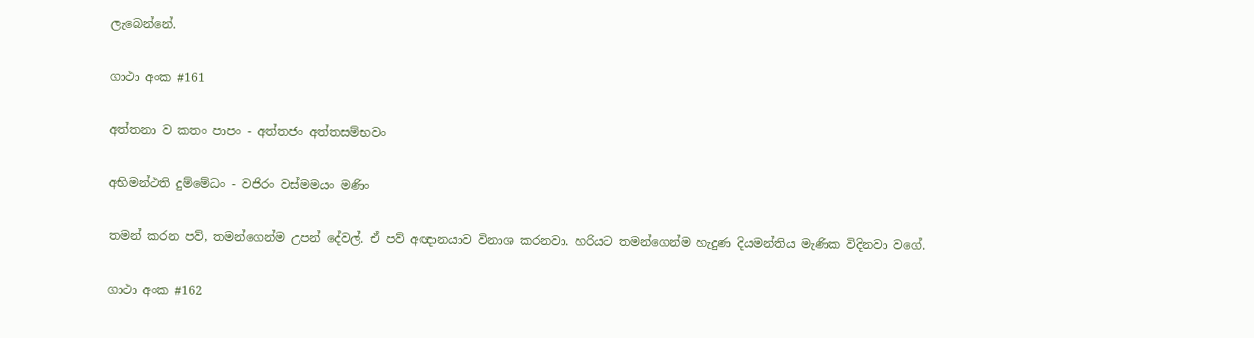ලැබෙන්නේ.

ගාථා අංක #161

අත්තනා ව කතං පාපං - අත්තජං අත්තසම්භවං

අභිමන්ථති දුම්මේධං - වජිරං වස්මමයං මණිං

තමන් කරන පව්, තමන්ගෙන්ම උපන් දේවල්. ඒ පව් අඥානයාව විනාශ කරනවා. හරියට තමන්ගෙන්ම හැදුණ දියමන්තිය මැණික විදිනවා වගේ.

ගාථා අංක #162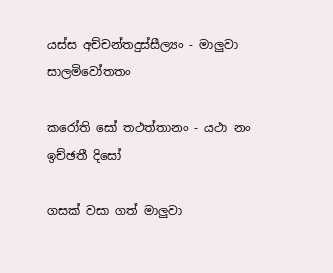යස්ස අච්චන්තදුස්සීල්‍යං - මාලුවා සාලමිවෝතතං

කරෝති සෝ තථත්තානං - යථා නං ඉච්ඡතී දිසෝ

ගසක් වසා ගත් මාලුවා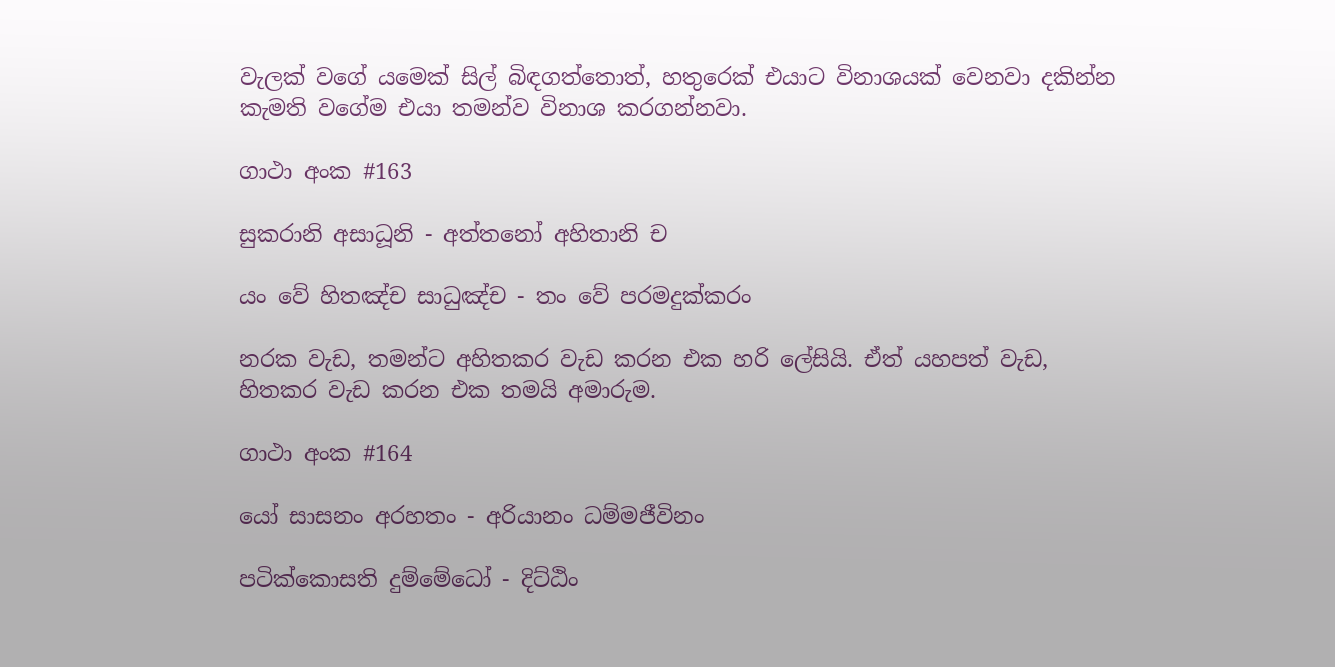වැලක් වගේ යමෙක් සිල් බිඳගත්තොත්, හතුරෙක් එයාට විනාශයක් වෙනවා දකින්න කැමති වගේම එයා තමන්ව විනාශ කරගන්නවා.

ගාථා අංක #163

සුකරානි අසාධූනි - අත්තනෝ අහිතානි ච

යං වේ හිතඤ්ච සාධුඤ්ච - තං වේ පරමදුක්කරං

නරක වැඩ, තමන්ට අහිතකර වැඩ කරන එක හරි ලේසියි. ඒත් යහපත් වැඩ, හිතකර වැඩ කරන එක තමයි අමාරුම.

ගාථා අංක #164

යෝ සාසනං අරහතං - අරියානං ධම්මජීවිනං

පටික්කොසති දුම්මේධෝ - දිට්ඨිං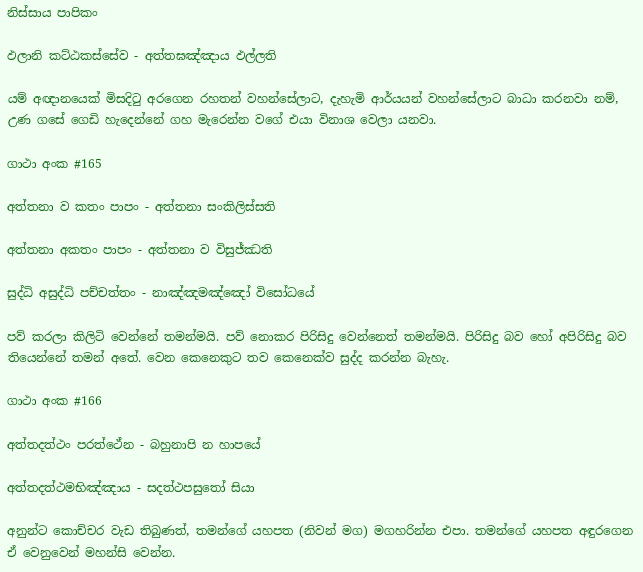නිස්සාය පාපිකං

ඵලානි කට්ඨකස්සේව - අත්තඝඤ්ඤාය ඵල්ලති

යම් අඥානයෙක් මිසදිටු අරගෙන රහතන් වහන්සේලාට, දැහැමි ආර්යයන් වහන්සේලාට බාධා කරනවා නම්, උණ ගසේ ගෙඩි හැදෙන්නේ ගහ මැරෙන්න වගේ එයා විනාශ වෙලා යනවා.

ගාථා අංක #165

අත්තනා ව කතං පාපං - අත්තනා සංකිලිස්සති

අත්තනා අකතං පාපං - අත්තනා ව විසුජ්ඣති

සුද්ධි අසුද්ධි පච්චත්තං - නාඤ්ඤමඤ්ඤෝ විසෝධයේ

පව් කරලා කිලිටි වෙන්නේ තමන්මයි. පව් නොකර පිරිසිදු වෙන්නෙත් තමන්මයි. පිරිසිදු බව හෝ අපිරිසිදු බව තියෙන්නේ තමන් අතේ. වෙන කෙනෙකුට තව කෙනෙක්ව සුද්ද කරන්න බැහැ.

ගාථා අංක #166

අත්තදත්ථං පරත්ථේන - බහුනාපි න හාපයේ

අත්තදත්ථමභිඤ්ඤාය - සදත්ථපසුතෝ සියා

අනුන්ට කොච්චර වැඩ තිබුණත්, තමන්ගේ යහපත (නිවන් මග) මගහරින්න එපා. තමන්ගේ යහපත අඳුරගෙන ඒ වෙනුවෙන් මහන්සි වෙන්න.